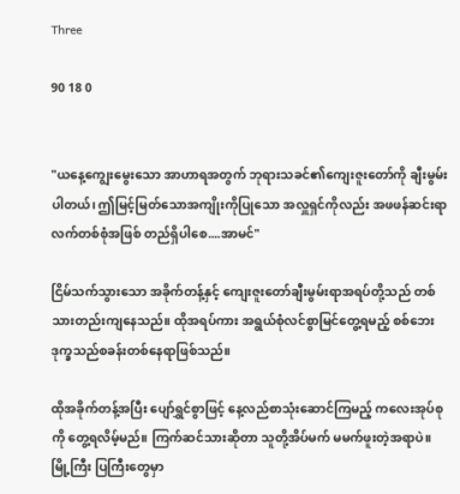Three

90 18 0


"ယနေ့ကျွေးမွေးသော အာဟာရအတွက် ဘုရားသခင်၏ကျေးဇူးတော်ကို ချီးမွမ်းပါတယ်၊ ဤမြင့်မြတ်သောအကျိုးကိုပြုသော အလှူရှင်ကိုလည်း အဖဖန်ဆင်းရာလက်တစ်စုံအဖြစ် တည်ရှိပါစေ....အာမင်"

ငြိမ်သက်သွားသော အခိုက်တန့်နှင့် ကျေးဇူးတော်ချီးမွမ်းရာအရပ်တို့သည် တစ်သားတည်းကျနေသည်။ ထိုအရပ်ကား အရွယ်စုံလင်စွာမြင်တွေ့ရမည့် စစ်ဘေးဒုက္ခသည်စခန်းတစ်နေရာဖြစ်သည်။

ထိုအခိုက်တန့်အပြီး ပျော်ရွှင်စွာဖြင့် နေ့လည်စာသုံးဆောင်ကြမည့် ကလေးအုပ်စုကို တွေ့ရလိမ့်မည်။ ကြက်ဆင်သားဆိုတာ သူတို့အိပ်မက် မမက်ဖူးတဲ့အရာပဲ။ မြို့ကြီး ပြကြီး‌တွေမှာ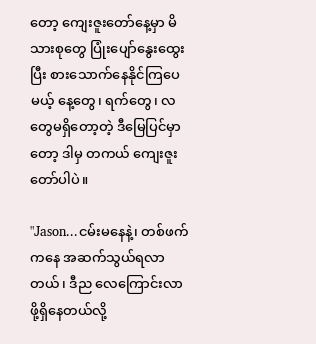တော့ ကျေးဇူးတော်နေ့မှာ မိသားစုတွေ ပြုံးပျော်နွေးထွေးပြီး စားသောက်နေနိုင်ကြပေမယ့် နေ့တွေ၊ ရက်တွေ၊ လတွေမရှိတော့တဲ့ ဒီမြေပြင်မှာတော့ ဒါမှ တကယ် ကျေးဇူးတော်ပါပဲ။

"Jason...ငမ်းမနေနဲ့၊ တစ်ဖက်ကနေ အဆက်သွယ်ရလာတယ်၊ ဒီည လေကြောင်းလာဖို့ရှိနေတယ်လို့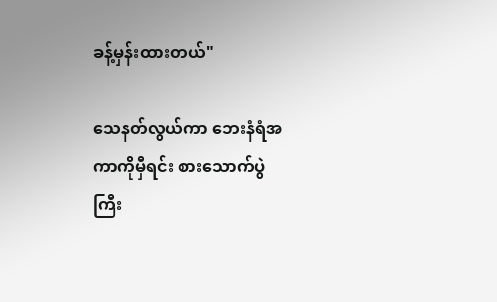ခန့်မှန်းထားတယ်"

သေနတ်လွယ်ကာ ဘေးနံရံအကာကိုမှီရင်း စားသောက်ပွဲကြီး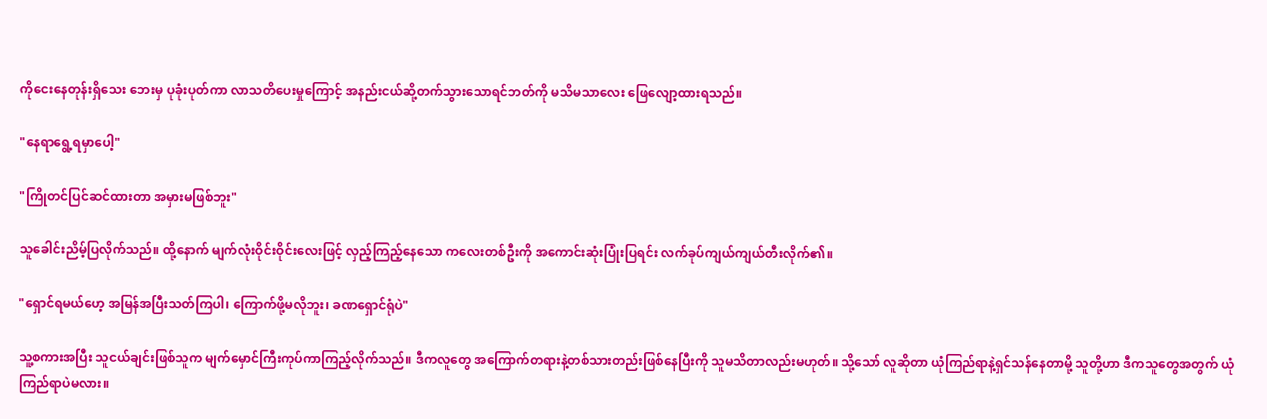ကိုငေးနေတုန်းရှိသေး ဘေးမှ ပုခုံးပုတ်ကာ လာသတိပေးမှုကြောင့် အနည်းငယ်ဆို့တက်သွားသောရင်ဘတ်ကို မသိမသာလေး ဖြေလျော့ထားရသည်။

"နေရာရွေ့ရမှာပေါ့"

"ကြိုတင်ပြင်ဆင်ထားတာ အမှားမဖြစ်ဘူး"

သူခေါင်းညိမ့်ပြလိုက်သည်။ ထို့နောက် မျက်လုံးဝိုင်းဝိုင်းလေးဖြင့် လှည့်ကြည့်နေသော ကလေးတစ်ဦးကို အကောင်းဆုံးပြုံးပြရင်း လက်ခုပ်ကျယ်ကျယ်တီးလိုက်၏။

"ရှောင်ရမယ်ဟေ့ အမြန်အပြီးသတ်ကြပါ၊ ကြောက်ဖို့မလိုဘူး၊ ခဏရှောင်ရုံပဲ"

သူ့စကားအပြီး သူငယ်ချင်းဖြစ်သူက မျက်မှောင်ကြီးကုပ်ကာကြည့်လိုက်သည်။ ဒီကလူတွေ အကြောက်တရားနဲ့တစ်သားတည်းဖြစ်နေပြီးကို သူမသိတာလည်းမဟုတ်။ သို့သော် လူဆိုတာ ယုံကြည်ရာနဲ့ရှင်သန်နေတာမို့ သူတို့ဟာ ဒီကသူတွေအတွက် ယုံကြည်ရာပဲမလား။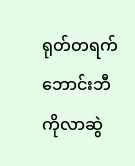ရုတ်တရက် ဘောင်းဘီကိုလာဆွဲ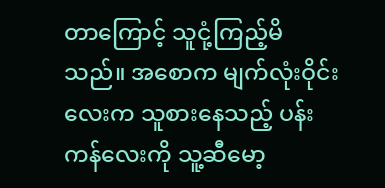တာကြောင့် သူငုံ့ကြည့်မိသည်။ အစောက မျက်လုံးဝိုင်းလေးက သူစားနေသည့် ပန်းကန်လေးကို သူ့ဆီမော့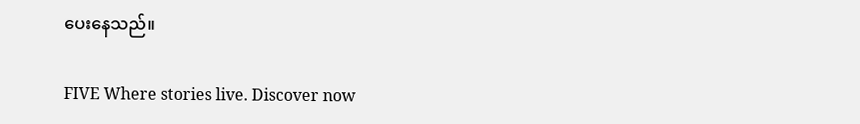ပေးနေသည်။

FIVE Where stories live. Discover now